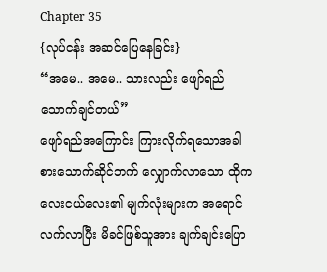Chapter 35
{လုပ်ငန်း အဆင်ပြေနေခြင်း}
“အမေ.. အမေ.. သားလည်း ဖျော်ရည်သောက်ချင်တယ်”
ဖျော်ရည်အကြောင်း ကြားလိုက်ရသောအခါ စားသောက်ဆိုင်ဘက် လျှောက်လာသော ထိုကလေးငယ်လေး၏ မျက်လုံးများက အရောင်လက်လာပြီး မိခင်ဖြစ်သူအား ချက်ချင်းပြော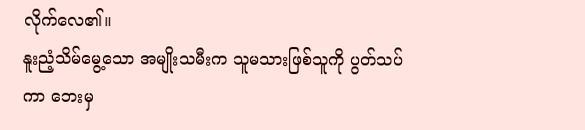လိုက်လေ၏။
နူးညံ့သိမ်မွေ့သော အမျိုးသမီးက သူမသားဖြစ်သူကို ပွတ်သပ်ကာ ဘေးမှ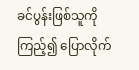ခင်ပွန်းဖြစ်သူကိုကြည့်၍ ပြောလိုက်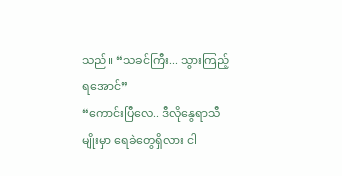သည်။ “သခင်ကြီး... သွားကြည့်ရအောင်”
“ကောင်းပြီလေ.. ဒီလိုနွေရာသီမျိုးမှာ ရေခဲတွေရှိလား ငါ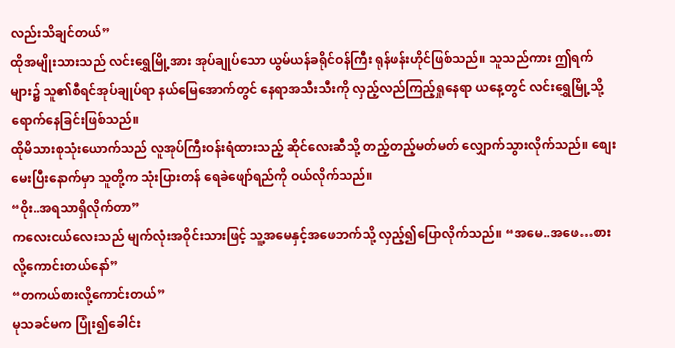လည်းသိချင်တယ်”
ထိုအမျိုးသားသည် လင်းရွှေမြို့အား အုပ်ချုပ်သော ယွမ်ယန်ခရိုင်ဝန်ကြီး ရုန်ဖန်းဟိုင်ဖြစ်သည်။ သူသည်ကား ဤရက်များ၌ သူ၏စီရင်အုပ်ချုပ်ရာ နယ်မြေအောက်တွင် နေရာအသီးသီးကို လှည့်လည်ကြည့်ရှုနေရာ ယနေ့တွင် လင်းရွှေမြို့သို့ ရောက်နေခြင်းဖြစ်သည်။
ထိုမိသားစုသုံးယောက်သည် လူအုပ်ကြီးဝန်းရံထားသည့် ဆိုင်လေးဆီသို့ တည့်တည့်မတ်မတ် လျှောက်သွားလိုက်သည်။ စျေးမေးပြီးနောက်မှာ သူတို့က သုံးပြားတန် ရေခဲဖျော်ရည်ကို ဝယ်လိုက်သည်။
“ဝိုး..အရသာရှိလိုက်တာ”
ကလေးငယ်လေးသည် မျက်လုံးအဝိုင်းသားဖြင့် သူ့အမေနှင့်အဖေဘက်သို့ လှည့်၍ပြောလိုက်သည်။ “အမေ..အဖေ…စားလို့ကောင်းတယ်နော်”
“တကယ်စားလို့ကောင်းတယ်”
မုသခင်မက ပြုံး၍ခေါင်း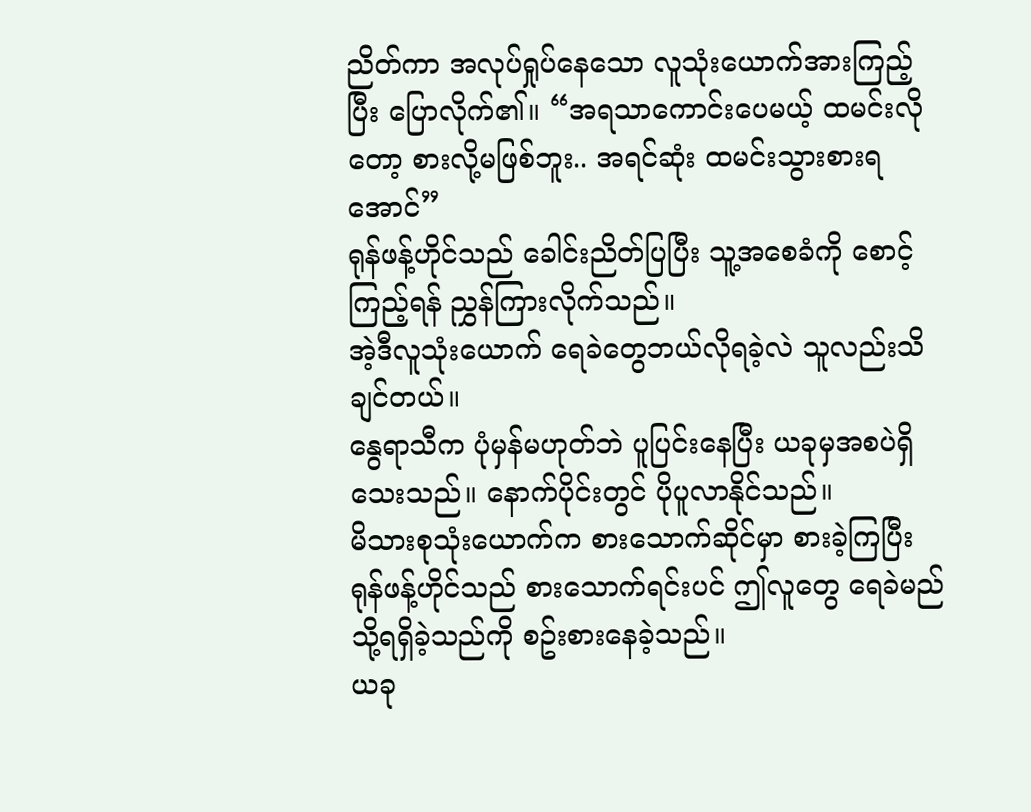ညိတ်ကာ အလုပ်ရှုပ်နေသော လူသုံးယောက်အားကြည့်ပြီး ပြောလိုက်၏။ “အရသာကောင်းပေမယ့် ထမင်းလိုတော့ စားလို့မဖြစ်ဘူး.. အရင်ဆုံး ထမင်းသွားစားရအောင်”
ရုန်ဖန့်ဟိုင်သည် ခေါင်းညိတ်ပြပြီး သူ့အစေခံကို စောင့်ကြည့်ရန် ညွှန်ကြားလိုက်သည်။
အဲ့ဒီလူသုံးယောက် ရေခဲတွေဘယ်လိုရခဲ့လဲ သူလည်းသိချင်တယ်။
နွေရာသီက ပုံမှန်မဟုတ်ဘဲ ပူပြင်းနေပြီး ယခုမှအစပဲရှိသေးသည်။ နောက်ပိုင်းတွင် ပိုပူလာနိုင်သည်။
မိသားစုသုံးယောက်က စားသောက်ဆိုင်မှာ စားခဲ့ကြပြီး ရုန်ဖန့်ဟိုင်သည် စားသောက်ရင်းပင် ဤလူတွေ ရေခဲမည်သို့ရရှိခဲ့သည်ကို စဥ်းစားနေခဲ့သည်။
ယခု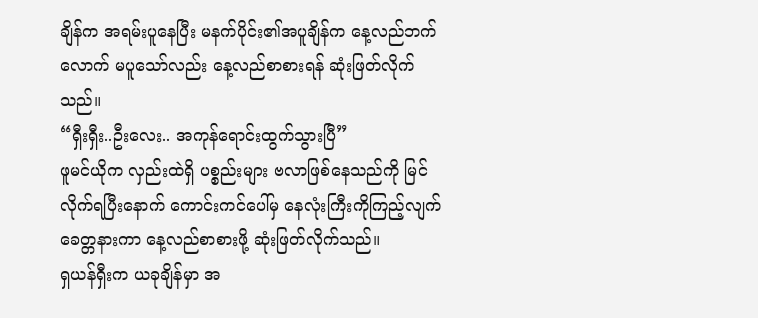ချိန်က အရမ်းပူနေပြီး မနက်ပိုင်း၏အပူချိန်က နေ့လည်ဘက်လောက် မပူသော်လည်း နေ့လည်စာစားရန် ဆုံးဖြတ်လိုက်သည်။
“ရှီးရှီး..ဦးလေး.. အကုန်ရောင်းထွက်သွားပြီ”
ဖူမင်ယိုက လှည်းထဲရှိ ပစ္စည်းများ ဗလာဖြစ်နေသည်ကို မြင်လိုက်ရပြီးနောက် ကောင်းကင်ပေါ်မှ နေလုံးကြီးကိုကြည့်လျက် ခေတ္တနားကာ နေ့လည်စာစားဖို့ ဆုံးဖြတ်လိုက်သည်။
ရှယန်ရှီးက ယခုချိန်မှာ အ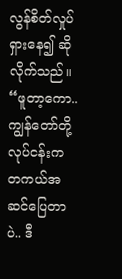လွန်စိတ်လှုပ်ရှားနေ၍ ဆိုလိုက်သည်။ “ဖူတာ့ကော.. ကျွန်တော်တို့လုပ်ငန်းက တကယ်အဆင်ပြေတာပဲ.. ဒီ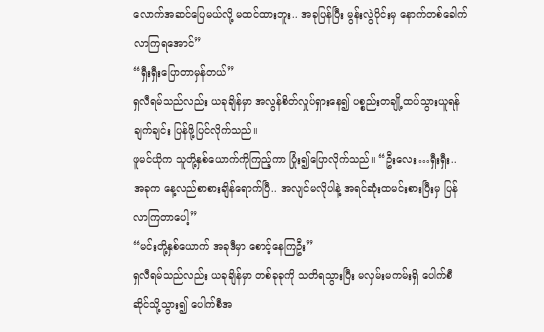လောက်အဆင်ပြေမယ်လို့ မထင်ထားဘူး.. အခုပြန်ပြီး မွန်းလွဲပိုင်းမှ နောက်တစ်ခေါက်လာကြရအောင်”
“ရှီးရှီးပြောတာမှန်တယ်”
ရှလီရမ်သည်လည်း ယခုချိန်မှာ အလွန်စိတ်လှုပ်ရှားနေ၍ ပစ္စည်းတချို့ထပ်သွားယူရန် ချက်ချင်း ပြန်ဖို့ပြင်လိုက်သည်။
ဖူမင်ယိုက သူတို့နှစ်ယောက်ကိုကြည့်ကာ ပြုံး၍ပြောလိုက်သည်။ “ဦးလေး…ရှီးရှီး.. အခုက နေ့လည်စာစားချိန်ရောက်ပြီ.. အလျင်မလိုပါနဲ့ အရင်ဆုံးထမင်းစားပြီးမှ ပြန်လာကြတာပေါ့”
“မင်းတို့နှစ်ယောက် အခုဒီမှာ စောင့်နေကြဦး”
ရှလီရမ်သည်လည်း ယခုချိန်မှာ တစ်ခုခုကို သတိရသွားပြီး မလှမ်းမကမ်းရှိ ပေါက်စီဆိုင်သို့သွား၍ ပေါက်စီအ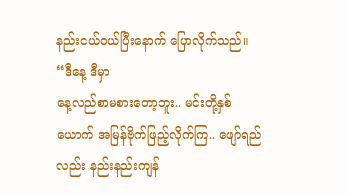နည်းငယ်ဝယ်ပြီးနောက် ပြောလိုက်သည်။ “ဒီနေ့ ဒီမှာ
နေ့လည်စာမစားတော့ဘူး.. မင်းတို့နှစ်ယောက် အမြန်ဗိုက်ဖြည့်လိုက်ကြ.. ဖျော်ရည်လည်း နည်းနည်းကျန်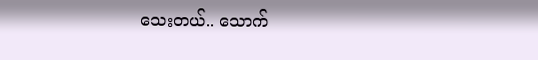သေးတယ်.. သောက်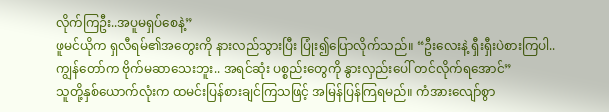လိုက်ကြဦး..အပူမရှပ်စေနဲ့”
ဖူမင်ယိုက ရှလီရမ်၏အတွေးကို နားလည်သွားပြီး ပြုံး၍ပြောလိုက်သည်။ “ဦးလေးနဲ့ ရှီးရှီးပဲစားကြပါ.. ကျွန်တော်က ဗိုက်မဆာသေးဘူး.. အရင်ဆုံး ပစ္စည်းတွေကို နွားလှည်းပေါ် တင်လိုက်ရအောင်”
သူတို့နှစ်ယောက်လုံးက ထမင်းပြန်စားချင်ကြသဖြင့် အမြန်ပြန်ကြရမည်။ ကံအားလျော်စွာ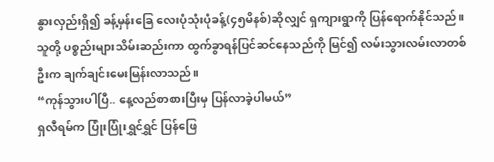နွားလှည်းရှိ၍ ခန့်မှန်းခြေ လေးပုံသုံးပုံခန့်(၄၅မိနစ်)ဆိုလျှင် ရှကျားရွာကို ပြန်ရောက်နိုင်သည်။
သူတို့ ပစ္စည်းများသိမ်းဆည်းကာ ထွက်ခွာရန်ပြင်ဆင်နေသည်ကို မြင်၍ လမ်းသွားလမ်းလာတစ်ဦးက ချက်ချင်းမေးမြန်းလာသည်။
“ကုန်သွားပါပြီ.. နေ့လည်စာစားပြီးမှ ပြန်လာခဲ့ပါမယ်”
ရှလီရမ်က ပြုံးပြုံးရွှင်ရွှင် ပြန်ဖြေ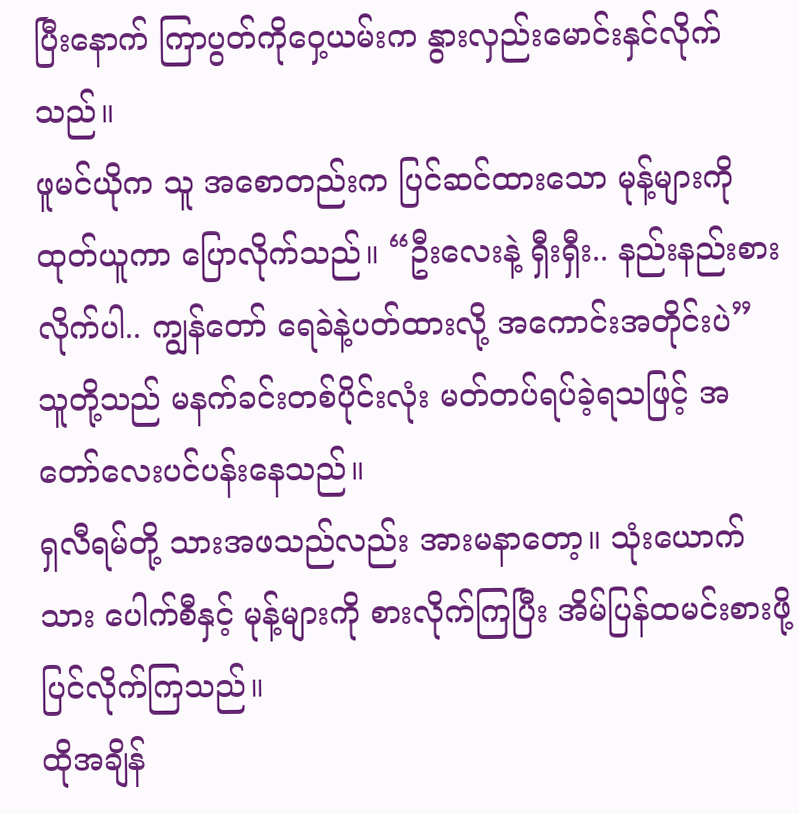ပြီးနောက် ကြာပွတ်ကိုဝှေ့ယမ်းက နွားလှည်းမောင်းနှင်လိုက်သည်။
ဖူမင်ယိုက သူ အစောတည်းက ပြင်ဆင်ထားသော မုန့်များကိုထုတ်ယူကာ ပြောလိုက်သည်။ “ဦးလေးနဲ့ ရှီးရှီး.. နည်းနည်းစားလိုက်ပါ.. ကျွန်တော် ရေခဲနဲ့ပတ်ထားလို့ အကောင်းအတိုင်းပဲ”
သူတို့သည် မနက်ခင်းတစ်ပိုင်းလုံး မတ်တပ်ရပ်ခဲ့ရသဖြင့် အတော်လေးပင်ပန်းနေသည်။
ရှလီရမ်တို့ သားအဖသည်လည်း အားမနာတော့။ သုံးယောက်သား ပေါက်စီနှင့် မုန့်များကို စားလိုက်ကြပြီး အိမ်ပြန်ထမင်းစားဖို့ ပြင်လိုက်ကြသည်။
ထိုအချိန်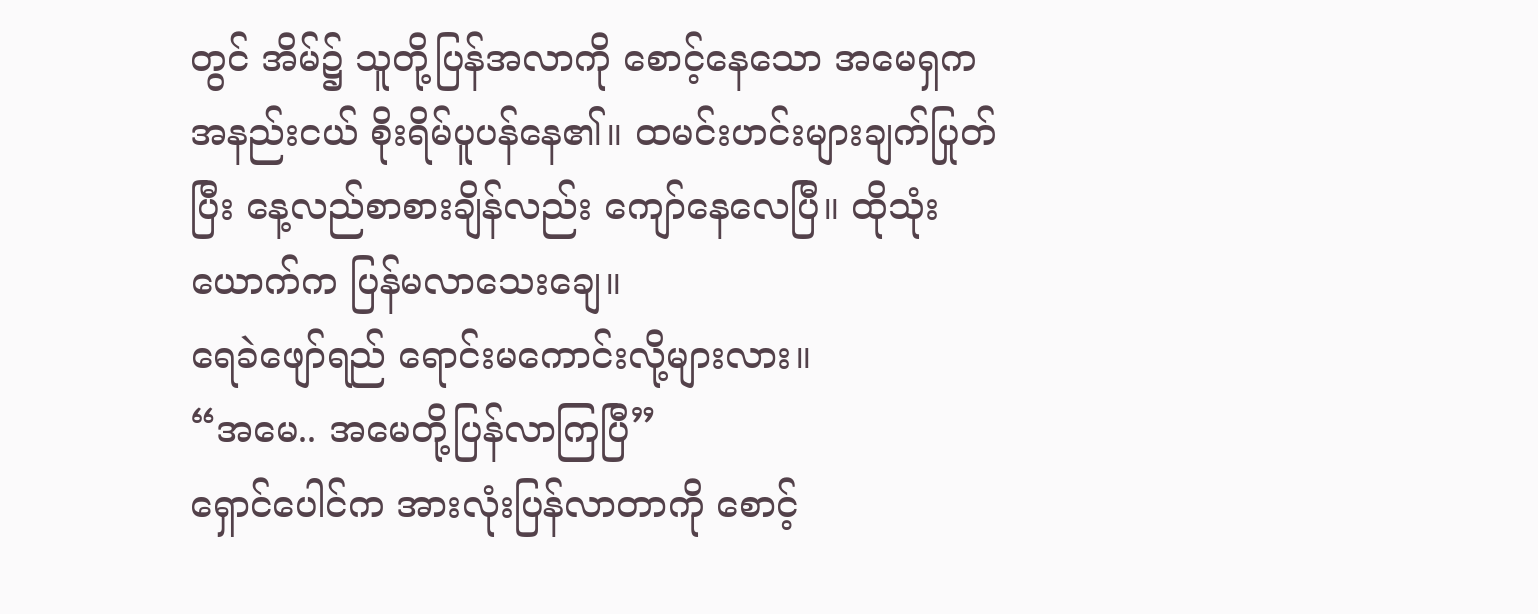တွင် အိမ်၌ သူတို့ပြန်အလာကို စောင့်နေသော အမေရှက အနည်းငယ် စိုးရိမ်ပူပန်နေ၏။ ထမင်းဟင်းများချက်ပြုတ်ပြီး နေ့လည်စာစားချိန်လည်း ကျော်နေလေပြီ။ ထိုသုံးယောက်က ပြန်မလာသေးချေ။
ရေခဲဖျော်ရည် ရောင်းမကောင်းလို့များလား။
“အမေ.. အမေတို့ပြန်လာကြပြီ”
ရှောင်ပေါင်က အားလုံးပြန်လာတာကို စောင့်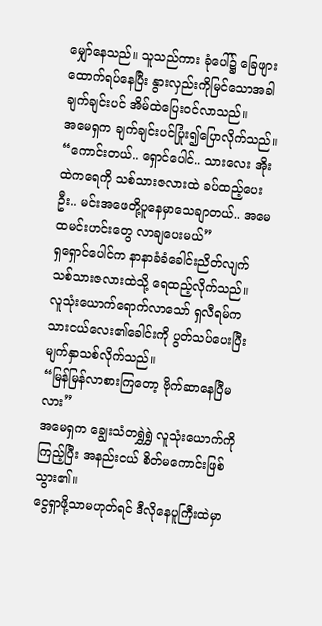မျှော်နေသည်။ သူသည်ကား ခုံပေါ်၌ ခြေဖျားထောက်ရပ်နေပြီး နွားလှည်းကိုမြင်သောအခါ ချက်ချင်းပင် အိမ်ထဲပြေးဝင်လာသည်။
အမေရှက ချက်ချင်းပင်ပြုံး၍ပြောလိုက်သည်။ “ကောင်းတယ်.. ရှောင်ပေါင်.. သားလေး အိုးထဲကရေကို သစ်သားဇလားထဲ ခပ်ထည့်ပေးဦး.. မင်းအဖေတို့ပူနေမှာသေချာတယ်.. အမေထမင်းဟင်းတွေ လာချပေးမယ်”
ရှရှောင်ပေါင်က နာနာခံခံခေါင်းညိတ်လျက် သစ်သားဇလားထဲသို့ ရေထည့်လိုက်သည်။
လူသုံးယောက်ရောက်လာသော် ရှလီရမ်က သားငယ်လေး၏ခေါင်းကို ပွတ်သပ်ပေးပြီး မျက်နှာသစ်လိုက်သည်။
“မြန်မြန်လာစားကြတော့ ဗိုက်ဆာနေပြီမလား”
အမေရှက ချွေးသံတရွှဲရွှဲ လူသုံးယောက်ကိုကြည့်ပြီး အနည်းငယ် စိတ်မကောင်းဖြစ်သွား၏။
ငွေရှာဖို့သာမဟုတ်ရင် ဒီလိုနေပူကြီးထဲမှာ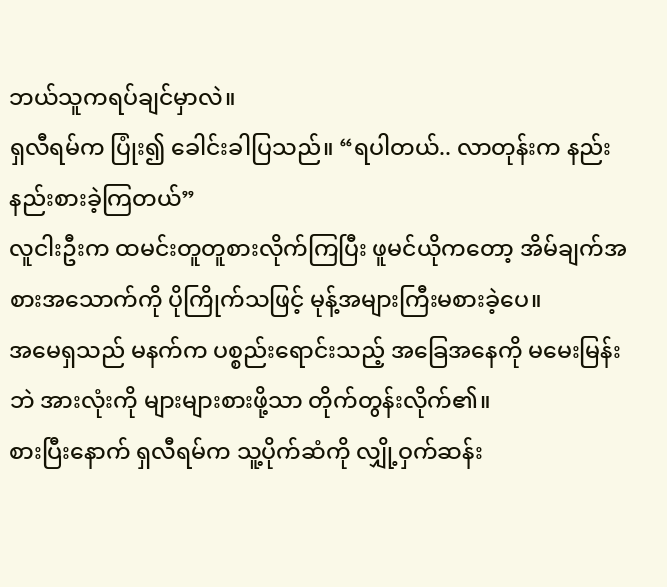ဘယ်သူကရပ်ချင်မှာလဲ။
ရှလီရမ်က ပြုံး၍ ခေါင်းခါပြသည်။ “ရပါတယ်.. လာတုန်းက နည်းနည်းစားခဲ့ကြတယ်”
လူငါးဦးက ထမင်းတူတူစားလိုက်ကြပြီး ဖူမင်ယိုကတော့ အိမ်ချက်အစားအသောက်ကို ပိုကြိုက်သဖြင့် မုန့်အများကြီးမစားခဲ့ပေ။
အမေရှသည် မနက်က ပစ္စည်းရောင်းသည့် အခြေအနေကို မမေးမြန်းဘဲ အားလုံးကို များများစားဖို့သာ တိုက်တွန်းလိုက်၏။
စားပြီးနောက် ရှလီရမ်က သူ့ပိုက်ဆံကို လျှို့ဝှက်ဆန်း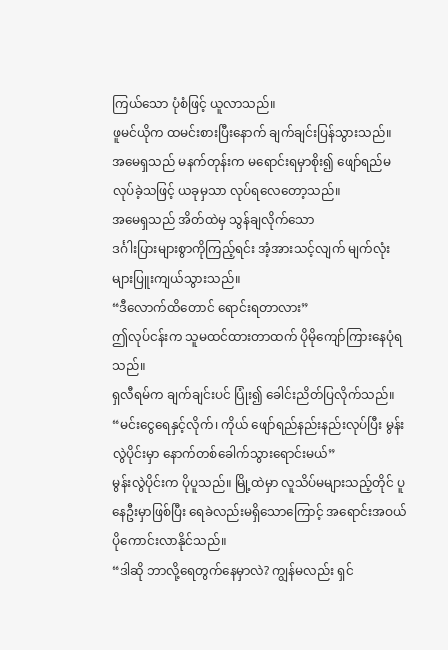ကြယ်သော ပုံစံဖြင့် ယူလာသည်။
ဖူမင်ယိုက ထမင်းစားပြီးနောက် ချက်ချင်းပြန်သွားသည်။
အမေရှသည် မနက်တုန်းက မရောင်းရမှာစိုး၍ ဖျော်ရည်မလုပ်ခဲ့သဖြင့် ယခုမှသာ လုပ်ရလေတော့သည်။
အမေရှသည် အိတ်ထဲမှ သွန်ချလိုက်သော
ဒင်္ဂါးပြားများစွာကိုကြည့်ရင်း အံ့အားသင့်လျက် မျက်လုံးများပြူးကျယ်သွားသည်။
“ဒီလောက်ထိတောင် ရောင်းရတာလား”
ဤလုပ်ငန်းက သူမထင်ထားတာထက် ပိုမိုကျော်ကြားနေပုံရသည်။
ရှလီရမ်က ချက်ချင်းပင် ပြုံး၍ ခေါင်းညိတ်ပြလိုက်သည်။ “မင်းငွေရေနှင့်လိုက်၊ ကိုယ် ဖျော်ရည်နည်းနည်းလုပ်ပြီး မွန်းလွဲပိုင်းမှာ နောက်တစ်ခေါက်သွားရောင်းမယ်”
မွန်းလွဲပိုင်းက ပိုပူသည်။ မြို့ထဲမှာ လူသိပ်မများသည့်တိုင် ပူနေဦးမှာဖြစ်ပြီး ရေခဲလည်းမရှိသောကြောင့် အရောင်းအဝယ်ပိုကောင်းလာနိုင်သည်။
“ဒါဆို ဘာလို့ရေတွက်နေမှာလဲ? ကျွန်မလည်း ရှင်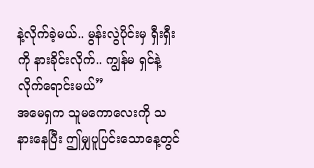နဲ့လိုက်ခဲ့မယ်.. မွန်းလွဲပိုင်းမှ ရှီးရှီးကို နားခိုင်းလိုက်.. ကျွန်မ ရှင်နဲ့လိုက်ရောင်းမယ်”
အမေရှက သူမကောလေးကို သနားနေပြီး ဤမျှပူပြင်းသောနေ့တွင်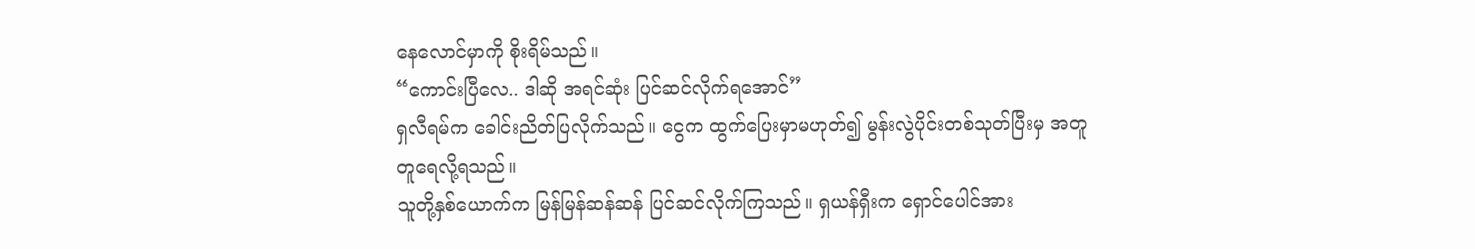နေလောင်မှာကို စိုးရိမ်သည်။
“ကောင်းပြီလေ.. ဒါဆို အရင်ဆုံး ပြင်ဆင်လိုက်ရအောင်”
ရှလီရမ်က ခေါင်းညိတ်ပြလိုက်သည်။ ငွေက ထွက်ပြေးမှာမဟုတ်၍ မွန်းလွဲပိုင်းတစ်သုတ်ပြီးမှ အတူတူရေလို့ရသည်။
သူတို့နှစ်ယောက်က မြန်မြန်ဆန်ဆန် ပြင်ဆင်လိုက်ကြသည်။ ရှယန်ရှီးက ရှောင်ပေါင်အား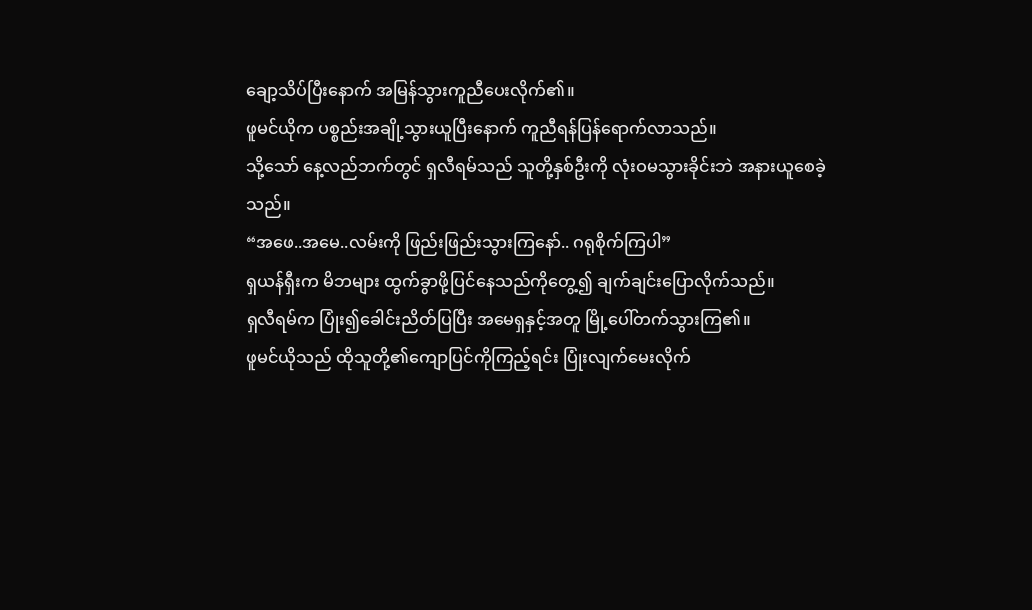ချော့သိပ်ပြီးနောက် အမြန်သွားကူညီပေးလိုက်၏။
ဖူမင်ယိုက ပစ္စည်းအချို့သွားယူပြီးနောက် ကူညီရန်ပြန်ရောက်လာသည်။
သို့သော် နေ့လည်ဘက်တွင် ရှလီရမ်သည် သူတို့နှစ်ဦးကို လုံးဝမသွားခိုင်းဘဲ အနားယူစေခဲ့သည်။
“အဖေ..အမေ..လမ်းကို ဖြည်းဖြည်းသွားကြနော်.. ဂရုစိုက်ကြပါ”
ရှယန်ရှီးက မိဘများ ထွက်ခွာဖို့ပြင်နေသည်ကိုတွေ့၍ ချက်ချင်းပြောလိုက်သည်။
ရှလီရမ်က ပြုံး၍ခေါင်းညိတ်ပြပြီး အမေရှနှင့်အတူ မြို့ပေါ်တက်သွားကြ၏။
ဖူမင်ယိုသည် ထိုသူတို့၏ကျောပြင်ကိုကြည့်ရင်း ပြုံးလျက်မေးလိုက်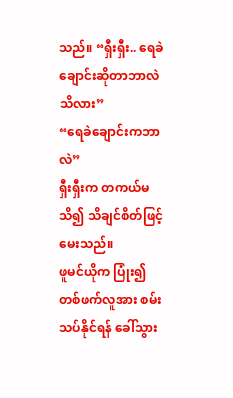သည်။ “ရှီးရှီး.. ရေခဲချောင်းဆိုတာဘာလဲသိလား”
“ရေခဲချောင်းကဘာလဲ”
ရှီးရှီးက တကယ်မသိ၍ သိချင်စိတ်ဖြင့် မေးသည်။
ဖူမင်ယိုက ပြုံး၍ တစ်ဖက်လူအား စမ်းသပ်နိုင်ရန် ခေါ်သွား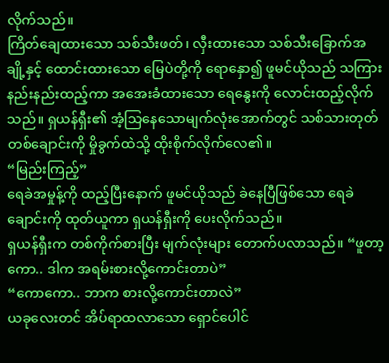လိုက်သည်။
ကြိတ်ချေထားသော သစ်သီးဖတ်၊ လှီးထားသော သစ်သီးခြောက်အချို့နှင့် ထောင်းထားသော မြေပဲတို့ကို ရောနှော၍ ဖူမင်ယိုသည် သကြားနည်းနည်းထည့်ကာ အအေးခံထားသော ရေနွေးကို လောင်းထည့်လိုက်သည်။ ရှယန်ရှီး၏ အံ့သြနေသောမျက်လုံးအောက်တွင် သစ်သားတုတ်တစ်ချောင်းကို မှိုခွက်ထဲသို့ ထိုးစိုက်လိုက်လေ၏။
“မြည်းကြည့်”
ရေခဲအမှုန့်ကို ထည့်ပြီးနောက် ဖူမင်ယိုသည် ခဲနေပြီဖြစ်သော ရေခဲချောင်းကို ထုတ်ယူကာ ရှယန်ရှီးကို ပေးလိုက်သည်။
ရှယန်ရှီးက တစ်ကိုက်စားပြီး မျက်လုံးများ တောက်ပလာသည်။ “ဖူတာ့ကော.. ဒါက အရမ်းစားလို့ကောင်းတာပဲ”
“ကောကော.. ဘာက စားလို့ကောင်းတာလဲ”
ယခုလေးတင် အိပ်ရာထလာသော ရှောင်ပေါင်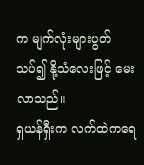က မျက်လုံးများပွတ်သပ်၍ နို့သံလေးဖြင့် မေးလာသည်။
ရှယန်ရှီးက လက်ထဲကရေ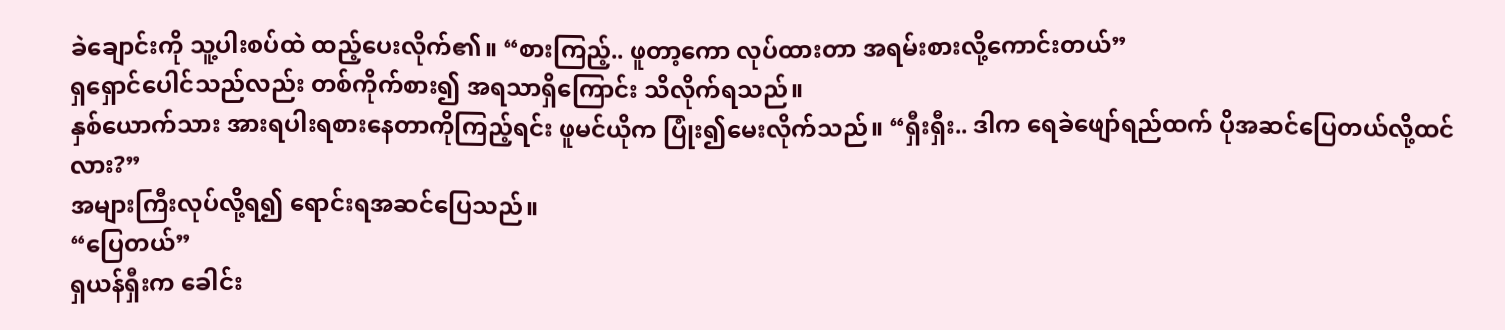ခဲချောင်းကို သူ့ပါးစပ်ထဲ ထည့်ပေးလိုက်၏။ “စားကြည့်.. ဖူတာ့ကော လုပ်ထားတာ အရမ်းစားလို့ကောင်းတယ်”
ရှရှောင်ပေါင်သည်လည်း တစ်ကိုက်စား၍ အရသာရှိကြောင်း သိလိုက်ရသည်။
နှစ်ယောက်သား အားရပါးရစားနေတာကိုကြည့်ရင်း ဖူမင်ယိုက ပြုံး၍မေးလိုက်သည်။ “ရှီးရှီး.. ဒါက ရေခဲဖျော်ရည်ထက် ပိုအဆင်ပြေတယ်လို့ထင်လား?”
အများကြီးလုပ်လို့ရ၍ ရောင်းရအဆင်ပြေသည်။
“ပြေတယ်”
ရှယန်ရှီးက ခေါင်း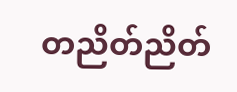တညိတ်ညိတ်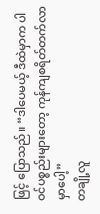ဖြင့် ပြောသည်။ “ဒါပေမယ့် ဒီထဲမှာက ပါဝင်ပစ္စည်းများတော့ ကုန်ကျစရိတ်တက်လာမှာပေါ့”
တချို့လူ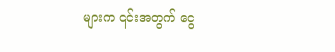များက ၎င်းအတွက် ငွေ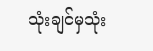သုံးချင်မှသုံး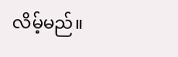လိမ့်မည်။